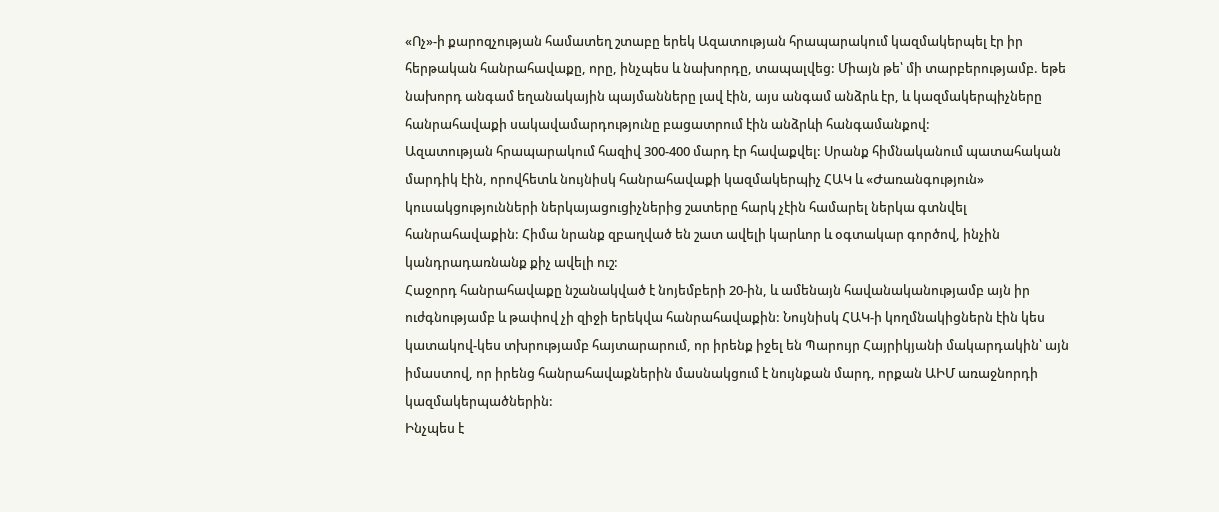«Ոչ»-ի քարոզչության համատեղ շտաբը երեկ Ազատության հրապարակում կազմակերպել էր իր հերթական հանրահավաքը, որը, ինչպես և նախորդը, տապալվեց: Միայն թե՝ մի տարբերությամբ. եթե նախորդ անգամ եղանակային պայմանները լավ էին, այս անգամ անձրև էր, և կազմակերպիչները հանրահավաքի սակավամարդությունը բացատրում էին անձրևի հանգամանքով:
Ազատության հրապարակում հազիվ 300-400 մարդ էր հավաքվել: Սրանք հիմնականում պատահական մարդիկ էին, որովհետև նույնիսկ հանրահավաքի կազմակերպիչ ՀԱԿ և «Ժառանգություն» կուսակցությունների ներկայացուցիչներից շատերը հարկ չէին համարել ներկա գտնվել հանրահավաքին: Հիմա նրանք զբաղված են շատ ավելի կարևոր և օգտակար գործով, ինչին կանդրադառնանք քիչ ավելի ուշ:
Հաջորդ հանրահավաքը նշանակված է նոյեմբերի 20-ին, և ամենայն հավանականությամբ այն իր ուժգնությամբ և թափով չի զիջի երեկվա հանրահավաքին: Նույնիսկ ՀԱԿ-ի կողմնակիցներն էին կես կատակով-կես տխրությամբ հայտարարում, որ իրենք իջել են Պարույր Հայրիկյանի մակարդակին՝ այն իմաստով, որ իրենց հանրահավաքներին մասնակցում է նույնքան մարդ, որքան ԱԻՄ առաջնորդի կազմակերպածներին:
Ինչպես է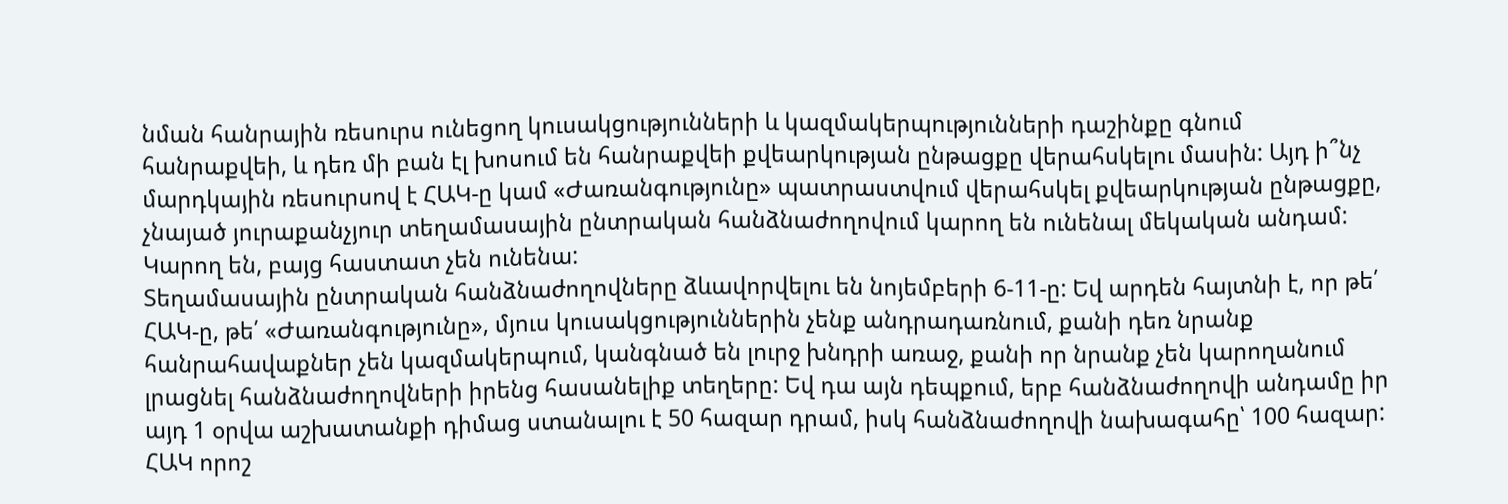նման հանրային ռեսուրս ունեցող կուսակցությունների և կազմակերպությունների դաշինքը գնում հանրաքվեի, և դեռ մի բան էլ խոսում են հանրաքվեի քվեարկության ընթացքը վերահսկելու մասին: Այդ ի՞նչ մարդկային ռեսուրսով է ՀԱԿ-ը կամ «Ժառանգությունը» պատրաստվում վերահսկել քվեարկության ընթացքը, չնայած յուրաքանչյուր տեղամասային ընտրական հանձնաժողովում կարող են ունենալ մեկական անդամ: Կարող են, բայց հաստատ չեն ունենա:
Տեղամասային ընտրական հանձնաժողովները ձևավորվելու են նոյեմբերի 6-11-ը: Եվ արդեն հայտնի է, որ թե՛ ՀԱԿ-ը, թե՛ «Ժառանգությունը», մյուս կուսակցություններին չենք անդրադառնում, քանի դեռ նրանք հանրահավաքներ չեն կազմակերպում, կանգնած են լուրջ խնդրի առաջ, քանի որ նրանք չեն կարողանում լրացնել հանձնաժողովների իրենց հասանելիք տեղերը: Եվ դա այն դեպքում, երբ հանձնաժողովի անդամը իր այդ 1 օրվա աշխատանքի դիմաց ստանալու է 50 հազար դրամ, իսկ հանձնաժողովի նախագահը՝ 100 հազար:
ՀԱԿ որոշ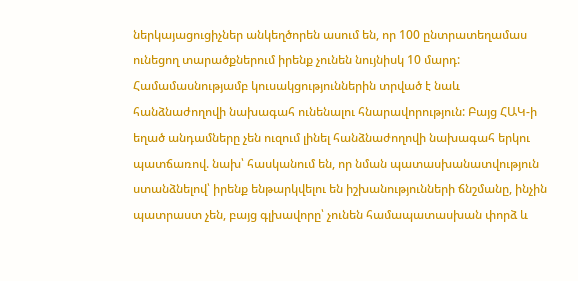ներկայացուցիչներ անկեղծորեն ասում են, որ 100 ընտրատեղամաս ունեցող տարածքներում իրենք չունեն նույնիսկ 10 մարդ: Համամասնությամբ կուսակցություններին տրված է նաև հանձնաժողովի նախագահ ունենալու հնարավորություն: Բայց ՀԱԿ-ի եղած անդամները չեն ուզում լինել հանձնաժողովի նախագահ երկու պատճառով. նախ՝ հասկանում են, որ նման պատասխանատվություն ստանձնելով՝ իրենք ենթարկվելու են իշխանությունների ճնշմանը, ինչին պատրաստ չեն, բայց գլխավորը՝ չունեն համապատասխան փորձ և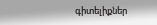գիտելիքներ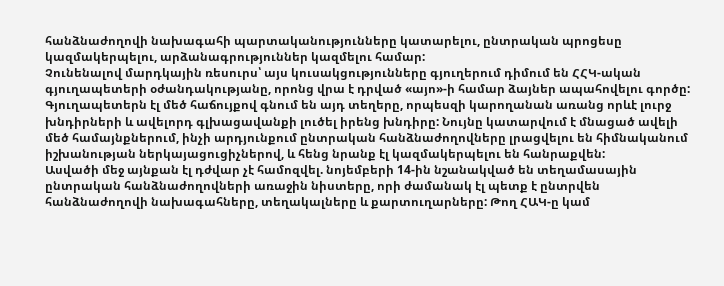հանձնաժողովի նախագահի պարտականությունները կատարելու, ընտրական պրոցեսը կազմակերպելու, արձանագրություններ կազմելու համար:
Չունենալով մարդկային ռեսուրս՝ այս կուսակցությունները գյուղերում դիմում են ՀՀԿ-ական գյուղապետերի օժանդակությանը, որոնց վրա է դրված «այո»-ի համար ձայներ ապահովելու գործը: Գյուղապետերն էլ մեծ հաճույքով գնում են այդ տեղերը, որպեսզի կարողանան առանց որևէ լուրջ խնդիրների և ավելորդ գլխացավանքի լուծել իրենց խնդիրը: Նույնը կատարվում է մնացած ավելի մեծ համայնքներում, ինչի արդյունքում ընտրական հանձնաժողովները լրացվելու են հիմնականում իշխանության ներկայացուցիչներով, և հենց նրանք էլ կազմակերպելու են հանրաքվեն:
Ասվածի մեջ այնքան էլ դժվար չէ համոզվել. նոյեմբերի 14-ին նշանակված են տեղամասային ընտրական հանձնաժողովների առաջին նիստերը, որի ժամանակ էլ պետք է ընտրվեն հանձնաժողովի նախագահները, տեղակալները և քարտուղարները: Թող ՀԱԿ-ը կամ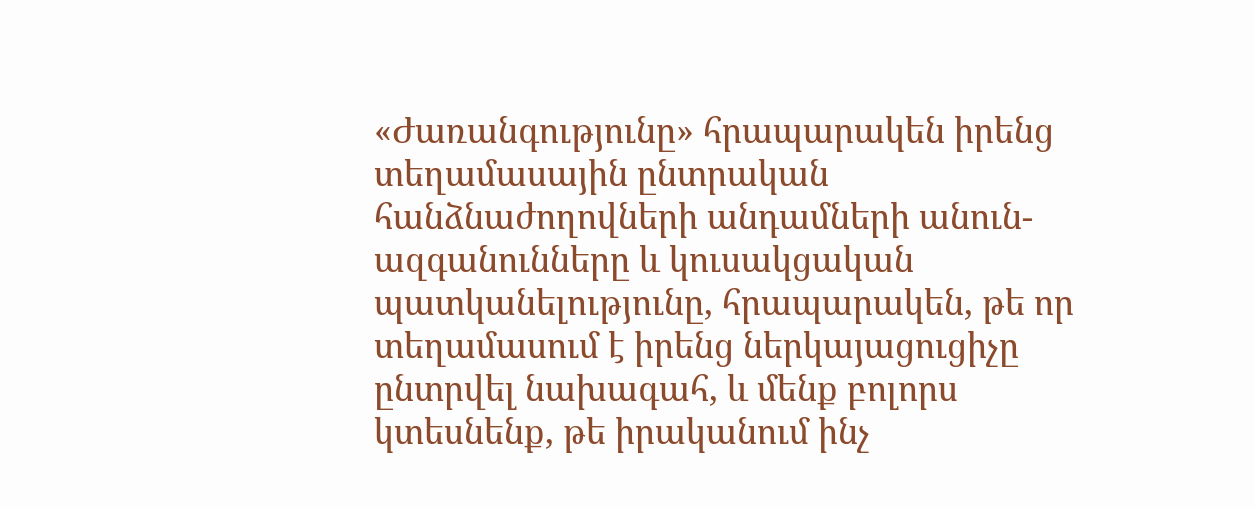«Ժառանգությունը» հրապարակեն իրենց տեղամասային ընտրական հանձնաժողովների անդամների անուն-ազգանունները և կուսակցական պատկանելությունը, հրապարակեն, թե որ տեղամասում է իրենց ներկայացուցիչը ընտրվել նախագահ, և մենք բոլորս կտեսնենք, թե իրականում ինչ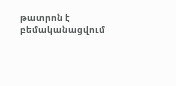թատրոն է բեմականացվում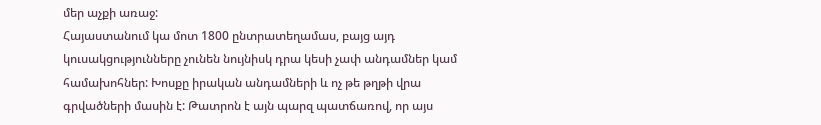մեր աչքի առաջ:
Հայաստանում կա մոտ 1800 ընտրատեղամաս, բայց այդ կուսակցությունները չունեն նույնիսկ դրա կեսի չափ անդամներ կամ համախոհներ: Խոսքը իրական անդամների և ոչ թե թղթի վրա գրվածների մասին է: Թատրոն է այն պարզ պատճառով, որ այս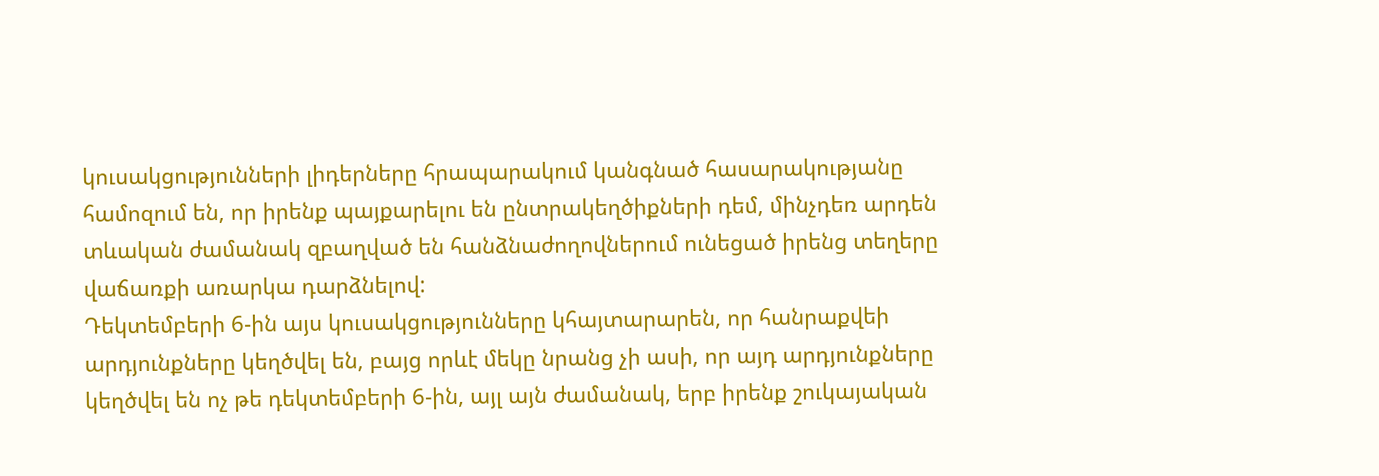կուսակցությունների լիդերները հրապարակում կանգնած հասարակությանը համոզում են, որ իրենք պայքարելու են ընտրակեղծիքների դեմ, մինչդեռ արդեն տևական ժամանակ զբաղված են հանձնաժողովներում ունեցած իրենց տեղերը վաճառքի առարկա դարձնելով:
Դեկտեմբերի 6-ին այս կուսակցությունները կհայտարարեն, որ հանրաքվեի արդյունքները կեղծվել են, բայց որևէ մեկը նրանց չի ասի, որ այդ արդյունքները կեղծվել են ոչ թե դեկտեմբերի 6-ին, այլ այն ժամանակ, երբ իրենք շուկայական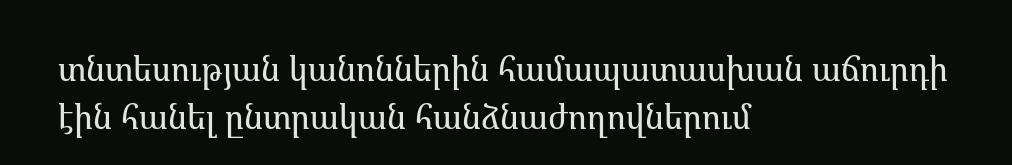տնտեսության կանոններին համապատասխան աճուրդի էին հանել ընտրական հանձնաժողովներում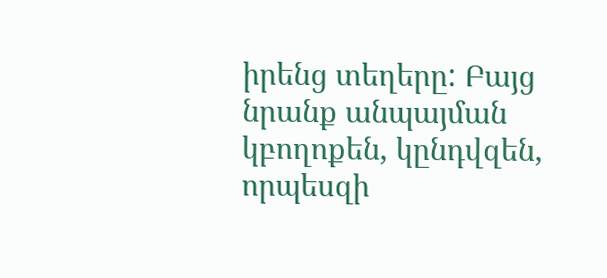իրենց տեղերը: Բայց նրանք անպայման կբողոքեն, կընդվզեն, որպեսզի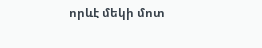որևէ մեկի մոտ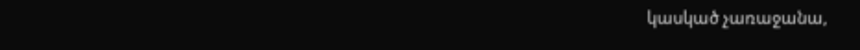կասկած չառաջանա,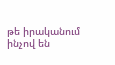թե իրականում ինչով են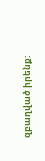զբաղված իրենք: